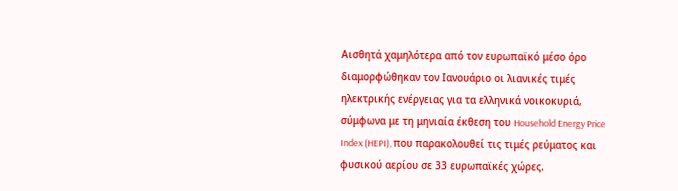Αισθητά χαμηλότερα από τον ευρωπαϊκό μέσο όρο διαμορφώθηκαν τον Ιανουάριο οι λιανικές τιμές ηλεκτρικής ενέργειας για τα ελληνικά νοικοκυριά, σύμφωνα με τη μηνιαία έκθεση του Household Energy Price Index (HEPI), που παρακολουθεί τις τιμές ρεύματος και φυσικού αερίου σε 33 ευρωπαϊκές χώρες.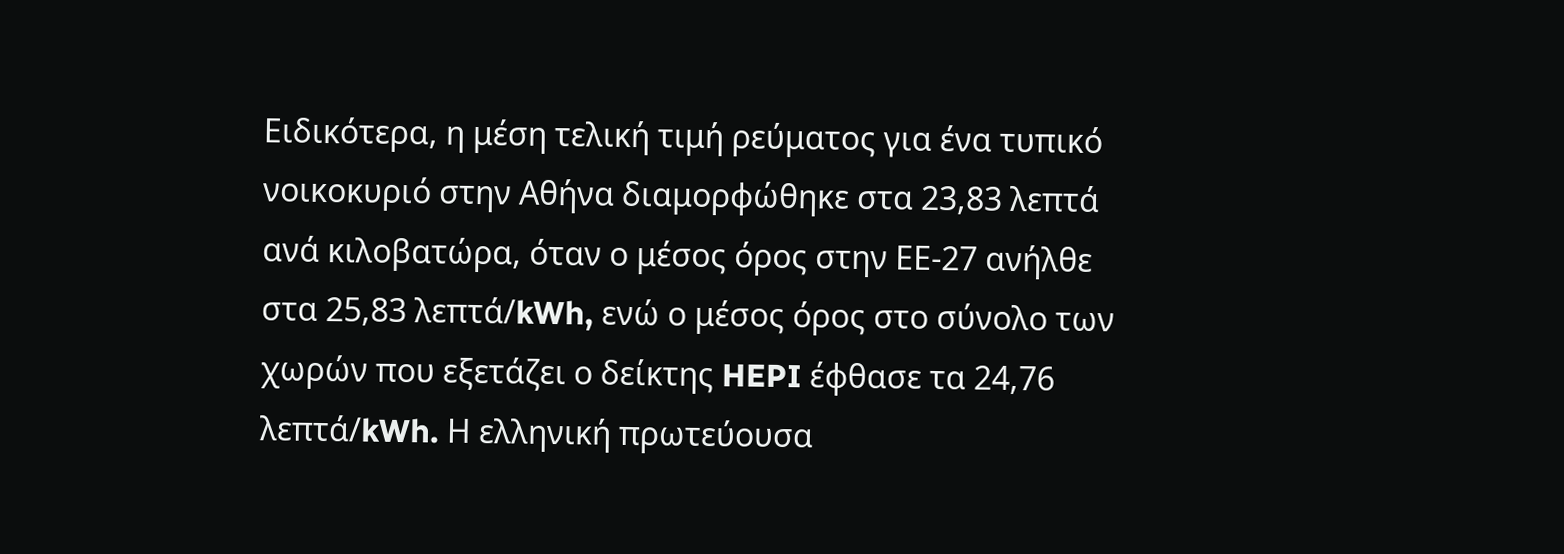Ειδικότερα, η μέση τελική τιμή ρεύματος για ένα τυπικό νοικοκυριό στην Αθήνα διαμορφώθηκε στα 23,83 λεπτά ανά κιλοβατώρα, όταν ο μέσος όρος στην ΕΕ-27 ανήλθε στα 25,83 λεπτά/kWh, ενώ ο μέσος όρος στο σύνολο των χωρών που εξετάζει ο δείκτης HEPI έφθασε τα 24,76 λεπτά/kWh. Η ελληνική πρωτεύουσα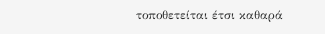τοποθετείται έτσι καθαρά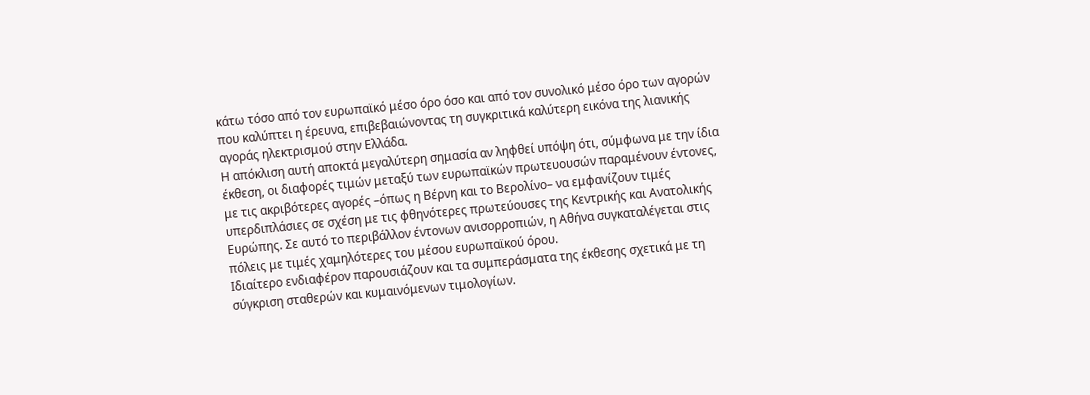κάτω τόσο από τον ευρωπαϊκό μέσο όρο όσο και από τον συνολικό μέσο όρο των αγορών που καλύπτει η έρευνα, επιβεβαιώνοντας τη συγκριτικά καλύτερη εικόνα της λιανικής αγοράς ηλεκτρισμού στην Ελλάδα.
Η απόκλιση αυτή αποκτά μεγαλύτερη σημασία αν ληφθεί υπόψη ότι, σύμφωνα με την ίδια έκθεση, οι διαφορές τιμών μεταξύ των ευρωπαϊκών πρωτευουσών παραμένουν έντονες, με τις ακριβότερες αγορές –όπως η Βέρνη και το Βερολίνο– να εμφανίζουν τιμές υπερδιπλάσιες σε σχέση με τις φθηνότερες πρωτεύουσες της Κεντρικής και Ανατολικής Ευρώπης. Σε αυτό το περιβάλλον έντονων ανισορροπιών, η Αθήνα συγκαταλέγεται στις πόλεις με τιμές χαμηλότερες του μέσου ευρωπαϊκού όρου.
Ιδιαίτερο ενδιαφέρον παρουσιάζουν και τα συμπεράσματα της έκθεσης σχετικά με τη σύγκριση σταθερών και κυμαινόμενων τιμολογίων.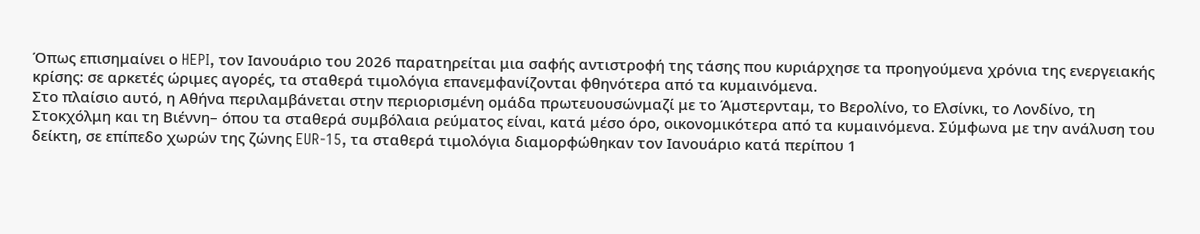Όπως επισημαίνει ο HEPI, τον Ιανουάριο του 2026 παρατηρείται μια σαφής αντιστροφή της τάσης που κυριάρχησε τα προηγούμενα χρόνια της ενεργειακής κρίσης: σε αρκετές ώριμες αγορές, τα σταθερά τιμολόγια επανεμφανίζονται φθηνότερα από τα κυμαινόμενα.
Στο πλαίσιο αυτό, η Αθήνα περιλαμβάνεται στην περιορισμένη ομάδα πρωτευουσώνμαζί με το Άμστερνταμ, το Βερολίνο, το Ελσίνκι, το Λονδίνο, τη Στοκχόλμη και τη Βιέννη– όπου τα σταθερά συμβόλαια ρεύματος είναι, κατά μέσο όρο, οικονομικότερα από τα κυμαινόμενα. Σύμφωνα με την ανάλυση του δείκτη, σε επίπεδο χωρών της ζώνης EUR-15, τα σταθερά τιμολόγια διαμορφώθηκαν τον Ιανουάριο κατά περίπου 1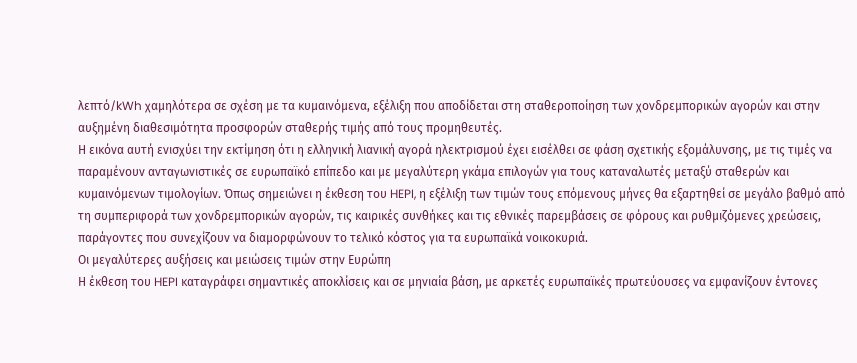λεπτό/kWh χαμηλότερα σε σχέση με τα κυμαινόμενα, εξέλιξη που αποδίδεται στη σταθεροποίηση των χονδρεμπορικών αγορών και στην αυξημένη διαθεσιμότητα προσφορών σταθερής τιμής από τους προμηθευτές.
Η εικόνα αυτή ενισχύει την εκτίμηση ότι η ελληνική λιανική αγορά ηλεκτρισμού έχει εισέλθει σε φάση σχετικής εξομάλυνσης, με τις τιμές να παραμένουν ανταγωνιστικές σε ευρωπαϊκό επίπεδο και με μεγαλύτερη γκάμα επιλογών για τους καταναλωτές μεταξύ σταθερών και κυμαινόμενων τιμολογίων. Όπως σημειώνει η έκθεση του HEPI, η εξέλιξη των τιμών τους επόμενους μήνες θα εξαρτηθεί σε μεγάλο βαθμό από τη συμπεριφορά των χονδρεμπορικών αγορών, τις καιρικές συνθήκες και τις εθνικές παρεμβάσεις σε φόρους και ρυθμιζόμενες χρεώσεις, παράγοντες που συνεχίζουν να διαμορφώνουν το τελικό κόστος για τα ευρωπαϊκά νοικοκυριά.
Οι μεγαλύτερες αυξήσεις και μειώσεις τιμών στην Ευρώπη
Η έκθεση του HEPI καταγράφει σημαντικές αποκλίσεις και σε μηνιαία βάση, με αρκετές ευρωπαϊκές πρωτεύουσες να εμφανίζουν έντονες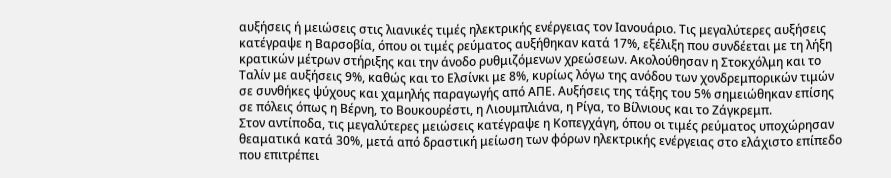αυξήσεις ή μειώσεις στις λιανικές τιμές ηλεκτρικής ενέργειας τον Ιανουάριο. Τις μεγαλύτερες αυξήσεις κατέγραψε η Βαρσοβία, όπου οι τιμές ρεύματος αυξήθηκαν κατά 17%, εξέλιξη που συνδέεται με τη λήξη κρατικών μέτρων στήριξης και την άνοδο ρυθμιζόμενων χρεώσεων. Ακολούθησαν η Στοκχόλμη και το Ταλίν με αυξήσεις 9%, καθώς και το Ελσίνκι με 8%, κυρίως λόγω της ανόδου των χονδρεμπορικών τιμών σε συνθήκες ψύχους και χαμηλής παραγωγής από ΑΠΕ. Αυξήσεις της τάξης του 5% σημειώθηκαν επίσης σε πόλεις όπως η Βέρνη, το Βουκουρέστι, η Λιουμπλιάνα, η Ρίγα, το Βίλνιους και το Ζάγκρεμπ.
Στον αντίποδα, τις μεγαλύτερες μειώσεις κατέγραψε η Κοπεγχάγη, όπου οι τιμές ρεύματος υποχώρησαν θεαματικά κατά 30%, μετά από δραστική μείωση των φόρων ηλεκτρικής ενέργειας στο ελάχιστο επίπεδο που επιτρέπει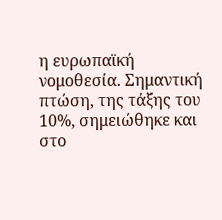η ευρωπαϊκή νομοθεσία. Σημαντική πτώση, της τάξης του 10%, σημειώθηκε και στο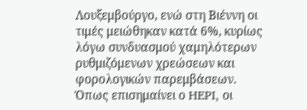Λουξεμβούργο, ενώ στη Βιέννη οι τιμές μειώθηκαν κατά 6%, κυρίως λόγω συνδυασμού χαμηλότερων ρυθμιζόμενων χρεώσεων και φορολογικών παρεμβάσεων.
Όπως επισημαίνει ο HEPI, οι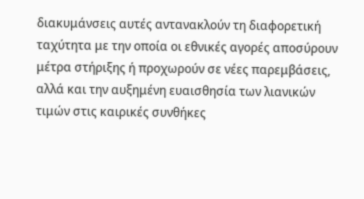διακυμάνσεις αυτές αντανακλούν τη διαφορετική ταχύτητα με την οποία οι εθνικές αγορές αποσύρουν μέτρα στήριξης ή προχωρούν σε νέες παρεμβάσεις, αλλά και την αυξημένη ευαισθησία των λιανικών τιμών στις καιρικές συνθήκες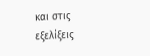και στις εξελίξεις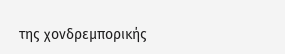της χονδρεμπορικής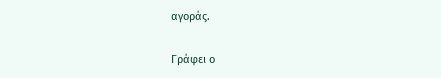αγοράς.

Γράφει ο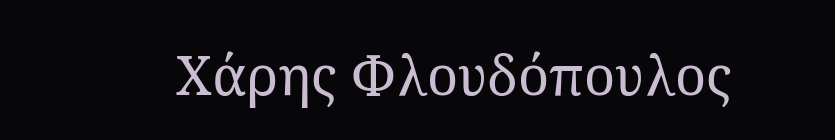Χάρης Φλουδόπουλος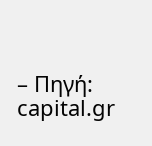– Πηγή: capital.gr